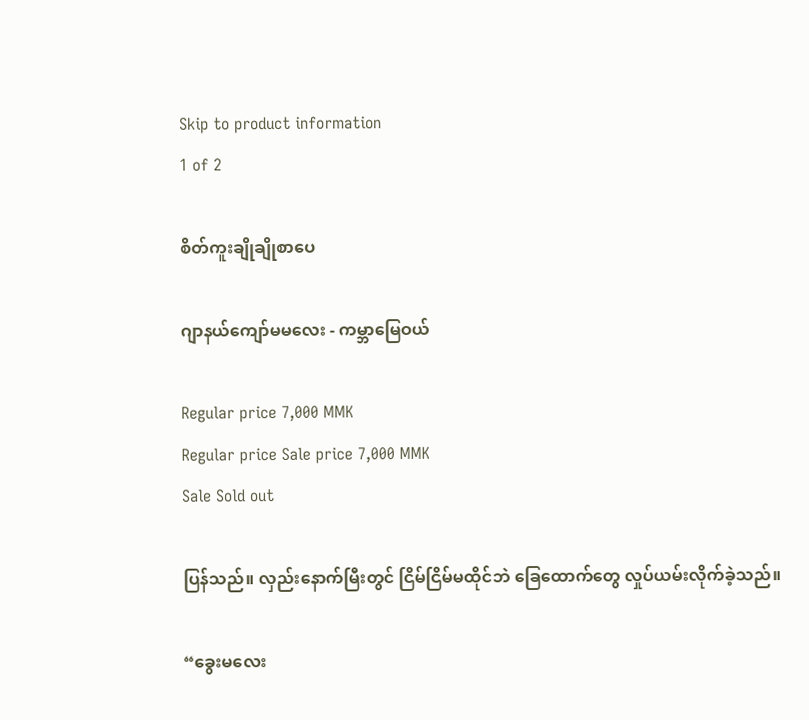Skip to product information
1 of 2

စိတ်ကူးချိုချိုစာပေ

ဂျာနယ်ကျော်မမလေး - ကမ္ဘာမြေဝယ်

Regular price 7,000 MMK
Regular price Sale price 7,000 MMK
Sale Sold out

ပြန်သည်။ လှည်းနောက်မြီးတွင် ငြိမ်ငြိမ်မထိုင်ဘဲ ခြေထောက်တွေ လှုပ်ယမ်းလိုက်ခဲ့သည်။

“ခွေးမလေး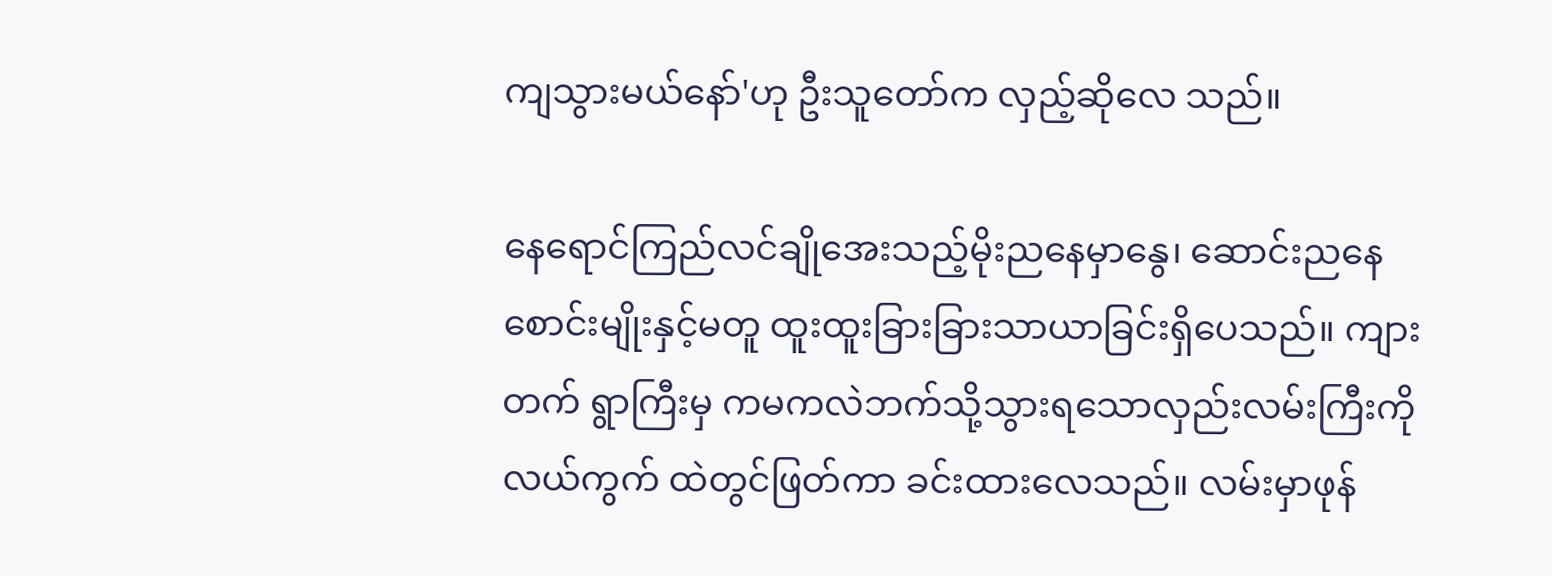ကျသွားမယ်နော်'ဟု ဦးသူတော်က လှည့်ဆိုလေ သည်။

နေရောင်ကြည်လင်ချိုအေးသည့်မိုးညနေမှာနွေ၊ ဆောင်းညနေ စောင်းမျိုးနှင့်မတူ ထူးထူးခြားခြားသာယာခြင်းရှိပေသည်။ ကျားတက် ရွာကြီးမှ ကမကလဲဘက်သို့သွားရသောလှည်းလမ်းကြီးကို လယ်ကွက် ထဲတွင်ဖြတ်ကာ ခင်းထားလေသည်။ လမ်းမှာဖုန်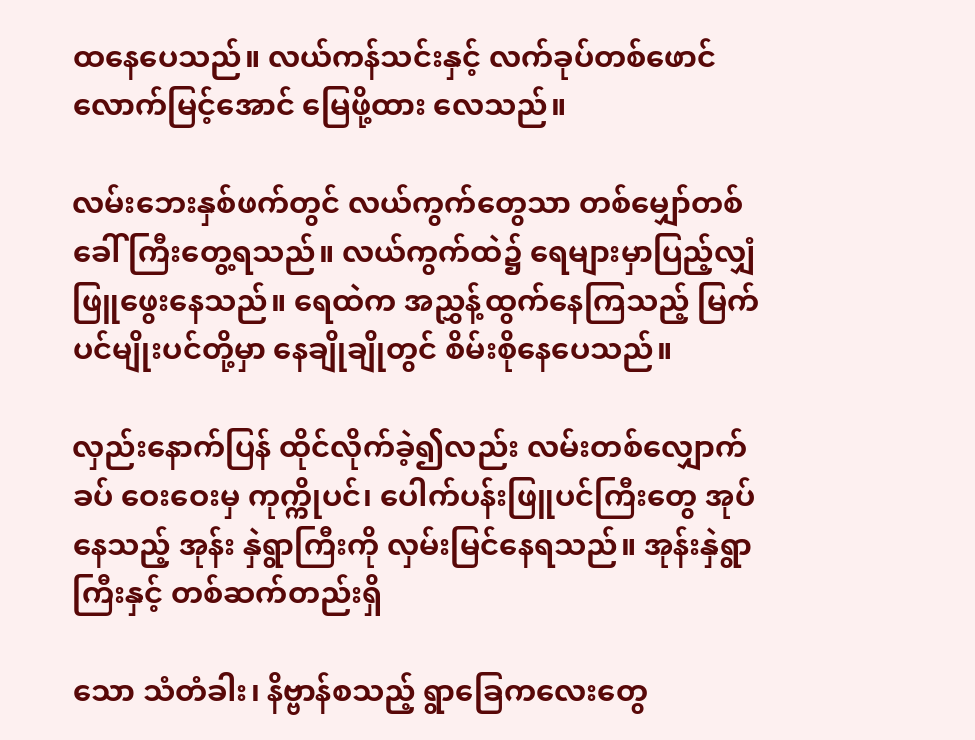ထနေပေသည်။ လယ်ကန်သင်းနှင့် လက်ခုပ်တစ်ဖောင်လောက်မြင့်အောင် မြေဖို့ထား လေသည်။

လမ်းဘေးနှစ်ဖက်တွင် လယ်ကွက်တွေသာ တစ်မျှော်တစ်ခေါ် ကြီးတွေ့ရသည်။ လယ်ကွက်ထဲ၌ ရေများမှာပြည့်လျှံဖြူဖွေးနေသည်။ ရေထဲက အညွှန့်ထွက်နေကြသည့် မြက်ပင်မျိုးပင်တို့မှာ နေချိုချိုတွင် စိမ်းစိုနေပေသည်။

လှည်းနောက်ပြန် ထိုင်လိုက်ခဲ့၍လည်း လမ်းတစ်လျှောက်ခပ် ဝေးဝေးမှ ကုက္ကိုပင်၊ ပေါက်ပန်းဖြူပင်ကြီးတွေ အုပ်နေသည့် အုန်း နှဲရွာကြီးကို လှမ်းမြင်နေရသည်။ အုန်းနှဲရွာကြီးနှင့် တစ်ဆက်တည်းရှိ

သော သံတံခါး၊ နိဗ္ဗာန်စသည့် ရွာခြေကလေးတွေ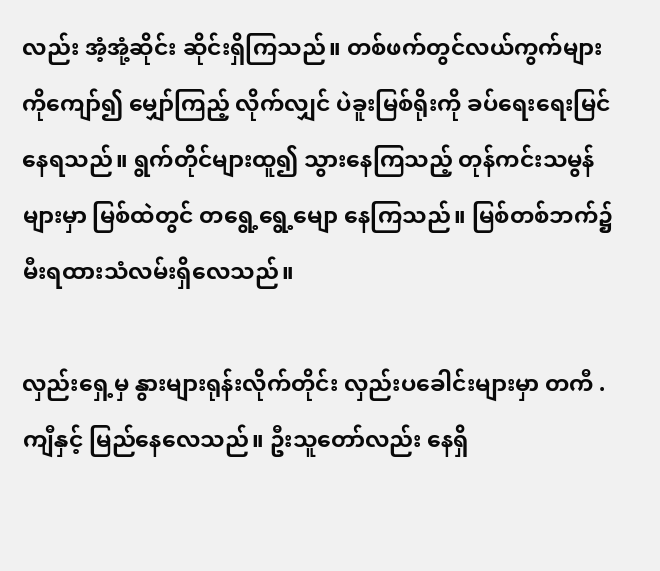လည်း အံ့အုံ့ဆိုင်း ဆိုင်းရှိကြသည်။ တစ်ဖက်တွင်လယ်ကွက်များကိုကျော်၍ မျှော်ကြည့် လိုက်လျှင် ပဲခူးမြစ်ရိုးကို ခပ်ရေးရေးမြင်နေရသည်။ ရွက်တိုင်များထူ၍ သွားနေကြသည့် တုန်ကင်းသမွန်များမှာ မြစ်ထဲတွင် တရွေ့ရွေ့မျော နေကြသည်။ မြစ်တစ်ဘက်၌ မီးရထားသံလမ်းရှိလေသည်။

လှည်းရှေ့မှ နွားများရုန်းလိုက်တိုင်း လှည်းပခေါင်းများမှာ တကီ .ကျီနှင့် မြည်နေလေသည်။ ဦးသူတော်လည်း နေရှိ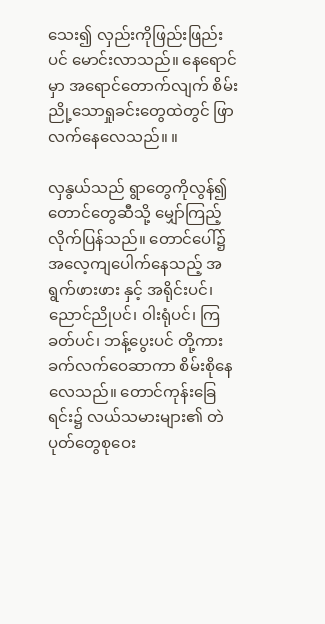သေး၍ လှည်းကိုဖြည်းဖြည်းပင် မောင်းလာသည်။ နေရောင်မှာ အရောင်တောက်လျက် စိမ်းညို့သောရှုခင်းတွေထဲတွင် ဖြာလက်နေလေသည်။ ။

လှနွယ်သည် ရွာတွေကိုလွန်၍ တောင်တွေဆီသို့ မျှော်ကြည့် လိုက်ပြန်သည်။ တောင်ပေါ်၌အလေ့ကျပေါက်နေသည့် အရွက်ဖားဖား နှင့် အရိုင်းပင်၊ ညောင်ညိုပင်၊ ဝါးရုံပင်၊ ကြခတ်ပင်၊ ဘန့်ပွေးပင် တို့ကား ခက်လက်ဝေဆာကာ စိမ်းစိုနေလေသည်။ တောင်ကုန်းခြေ ရင်း၌ လယ်သမားများ၏ တဲပုတ်တွေစုဝေး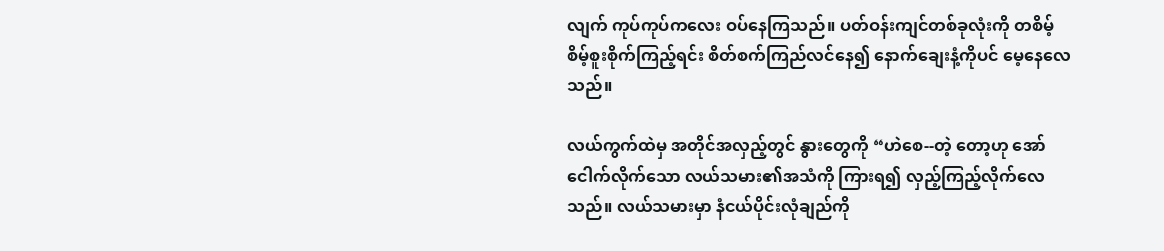လျက် ကုပ်ကုပ်ကလေး ဝပ်နေကြသည်။ ပတ်ဝန်းကျင်တစ်ခုလုံးကို တစိမ့်စိမ့်စူးစိုက်ကြည့်ရင်း စိတ်စက်ကြည်လင်နေ၍ နောက်ချေးနံ့ကိုပင် မေ့နေလေသည်။

လယ်ကွက်ထဲမှ အတိုင်အလှည့်တွင် နွားတွေကို “ဟဲစေ--တဲ့ တော့ဟု အော်ငေါက်လိုက်သော လယ်သမား၏အသံကို ကြားရ၍ လှည့်ကြည့်လိုက်လေသည်။ လယ်သမားမှာ နံငယ်ပိုင်းလုံချည်ကို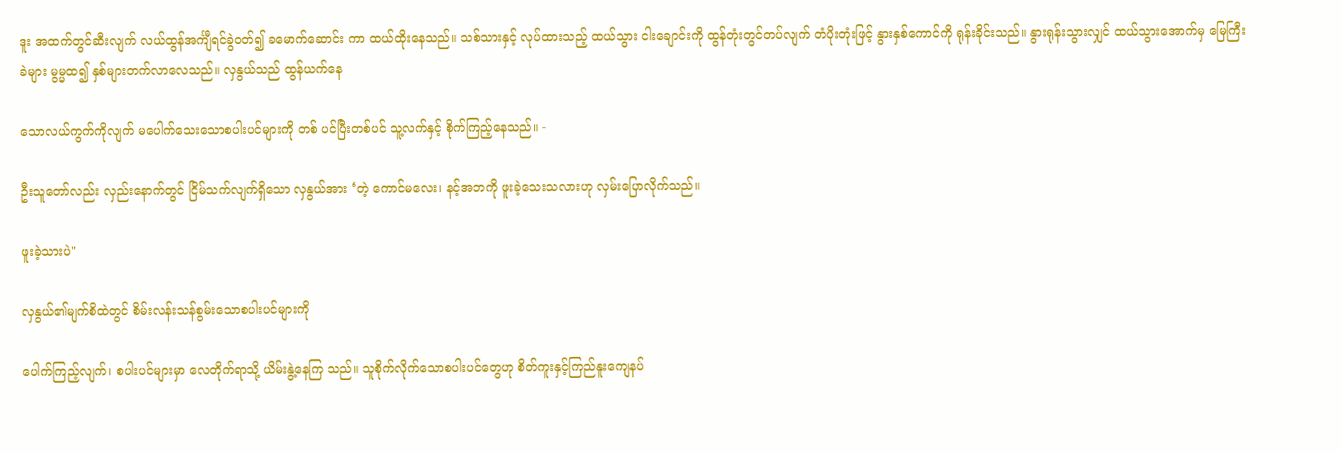ဒူး အထက်တွင်ဆီးလျက် လယ်ထွန်အင်္ကျီရင်ခွဲဝတ်၍ ခမောက်ဆောင်း ကာ ထယ်ထိုးနေသည်။ သစ်သားနှင့် လုပ်ထားသည့် ထယ်သွား ငါးချောင်းကို ထွန်တုံးတွင်တပ်လျက် တံပိုးတုံးဖြင့် နွားနှစ်ကောင်ကို ရုန်းခိုင်းသည်။ နွားရုန်းသွားလျှင် ထယ်သွားအောက်မှ မြေကြီးခဲများ မွမ္မထ၍ နှစ်များတက်လာလေသည်။ လှနွယ်သည် ထွန်ယက်နေ

သောလယ်ကွက်ကိုလျက် မပေါက်သေးသောစပါးပင်များကို တစ် ပင်ပြီးတစ်ပင် သူ့လက်နှင့် စိုက်ကြည့်နေသည်။ -

ဦးသူတော်လည်း လှည်းနောက်တွင် ငြိမ်သက်လျက်ရှိသော လှနွယ်အား ‘တဲ့ ကောင်မလေး၊ နင့်အဘကို ဖူးခဲ့သေးသလားဟု လှမ်းပြောလိုက်သည်။

ဖူးခဲ့သားပဲ"

လှနွယ်၏မျက်စိထဲတွင် စိမ်းလန်းသန်စွမ်းသောစပါးပင်များကို

ပေါက်ကြည့်လျက်၊ စပါးပင်များမှာ လေတိုက်ရာသို့ ယိမ်းနွဲ့နေကြ သည်။ သူစိုက်လိုက်သောစပါးပင်တွေဟု စိတ်ကူးနှင့်ကြည်နူးကျေနပ်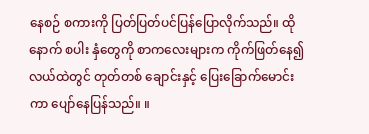နေစဉ် စကားကို ပြတ်ပြတ်ပင်ပြန်ပြောလိုက်သည်။ ထိုနောက် စပါး နှံတွေကို စာကလေးများက ကိုက်ဖြတ်နေ၍ လယ်ထဲတွင် တုတ်တစ် ချောင်းနှင့် ပြေးခြောက်မောင်းကာ ပျော်နေပြန်သည်။ ။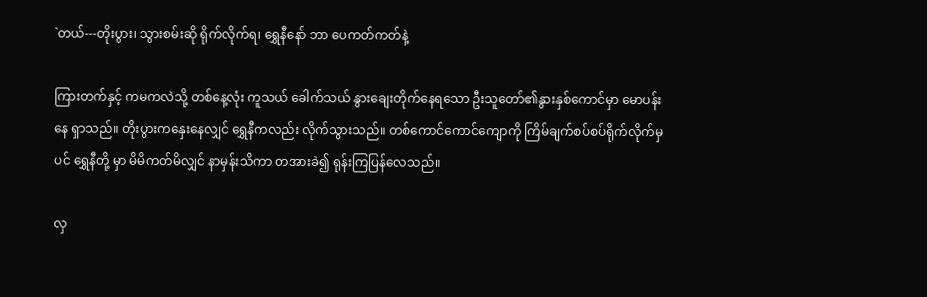`တယ်---တိုးပွား၊ သွားစမ်းဆို ရိုက်လိုက်ရ၊ ရွှေနီနော် ဘာ ပေကတ်ကတ်နဲ့

ကြားတက်နှင့် ကမကလဲသို့ တစ်နေ့လုံး ကူသယ် ခေါက်သယ် နွားချေးတိုက်နေရသော ဦးသူတော်၏နွားနှစ်ကောင်မှာ မောပန်းနေ ရှာသည်။ တိုးပွားကနှေးနေလျှင် ရွှေနီကလည်း လိုက်သွားသည်။ တစ်ကောင်ကောင်ကျောကို ကြိမ်ချက်စပ်စပ်ရိုက်လိုက်မှပင် ရွှေနီတို့ မှာ မိမိကတ်မိလျှင် နာမှန်းသိကာ တအားခဲ၍ ရုန်းကြပြန်လေသည်။

လှ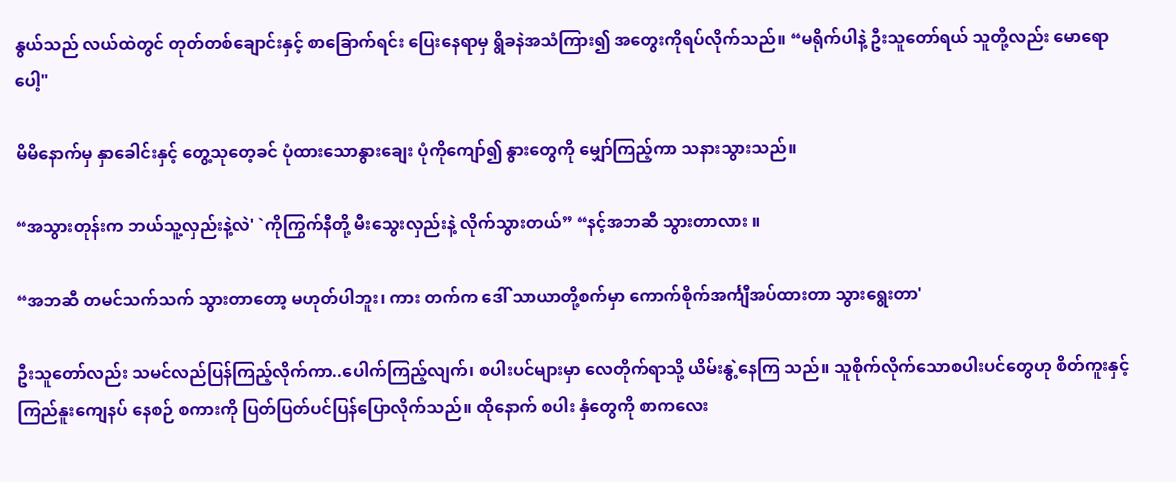နွယ်သည် လယ်ထဲတွင် တုတ်တစ်ချောင်းနှင့် စာခြောက်ရင်း ပြေးနေရာမှ ရွိခနဲအသံကြား၍ အတွေးကိုရပ်လိုက်သည်။ “မရိုက်ပါနဲ့ ဦးသူတော်ရယ် သူတို့လည်း မောရောပေါ့"

မိမိနောက်မှ နှာခေါင်းနှင့် တွေ့သုတေ့ခင် ပုံထားသောနွားချေး ပုံကိုကျော်၍ နွားတွေကို မျှော်ကြည့်ကာ သနားသွားသည်။

“အသွားတုန်းက ဘယ်သူ့လှည်းနဲ့လဲ' `ကိုကြွက်နီတို့ မီးသွေးလှည်းနဲ့ လိုက်သွားတယ်” “နင့်အဘဆီ သွားတာလား ။

“အဘဆီ တမင်သက်သက် သွားတာတော့ မဟုတ်ပါဘူး၊ ကား တက်က ဒေါ် သာယာတို့စက်မှာ ကောက်စိုက်အင်္ကျီအပ်ထားတာ သွားရွေးတာ'

ဦးသူတော်လည်း သမင်လည်ပြန်ကြည့်လိုက်ကာ..ပေါက်ကြည့်လျက်၊ စပါးပင်များမှာ လေတိုက်ရာသို့ ယိမ်းနွဲ့နေကြ သည်။ သူစိုက်လိုက်သောစပါးပင်တွေဟု စိတ်ကူးနှင့်ကြည်နူးကျေနပ် နေစဉ် စကားကို ပြတ်ပြတ်ပင်ပြန်ပြောလိုက်သည်။ ထိုနောက် စပါး နှံတွေကို စာကလေး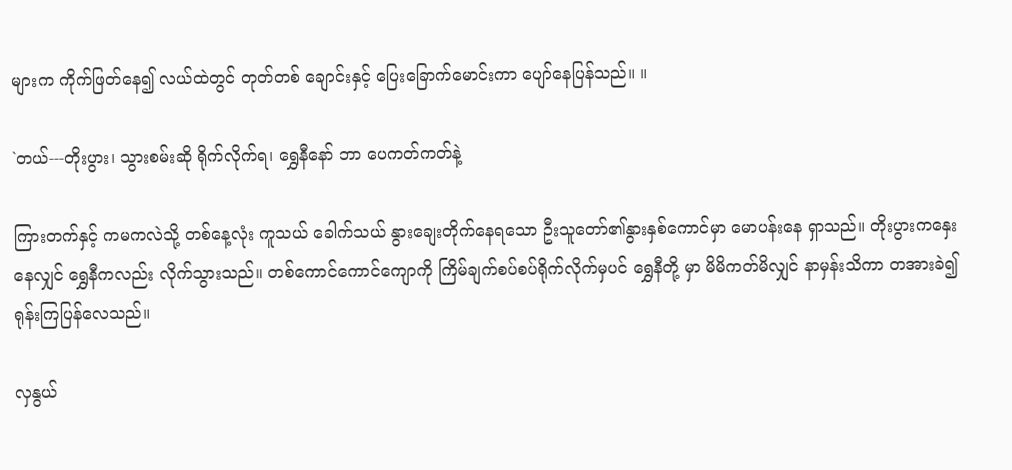များက ကိုက်ဖြတ်နေ၍ လယ်ထဲတွင် တုတ်တစ် ချောင်းနှင့် ပြေးခြောက်မောင်းကာ ပျော်နေပြန်သည်။ ။

`တယ်---တိုးပွား၊ သွားစမ်းဆို ရိုက်လိုက်ရ၊ ရွှေနီနော် ဘာ ပေကတ်ကတ်နဲ့

ကြားတက်နှင့် ကမကလဲသို့ တစ်နေ့လုံး ကူသယ် ခေါက်သယ် နွားချေးတိုက်နေရသော ဦးသူတော်၏နွားနှစ်ကောင်မှာ မောပန်းနေ ရှာသည်။ တိုးပွားကနှေးနေလျှင် ရွှေနီကလည်း လိုက်သွားသည်။ တစ်ကောင်ကောင်ကျောကို ကြိမ်ချက်စပ်စပ်ရိုက်လိုက်မှပင် ရွှေနီတို့ မှာ မိမိကတ်မိလျှင် နာမှန်းသိကာ တအားခဲ၍ ရုန်းကြပြန်လေသည်။

လှနွယ်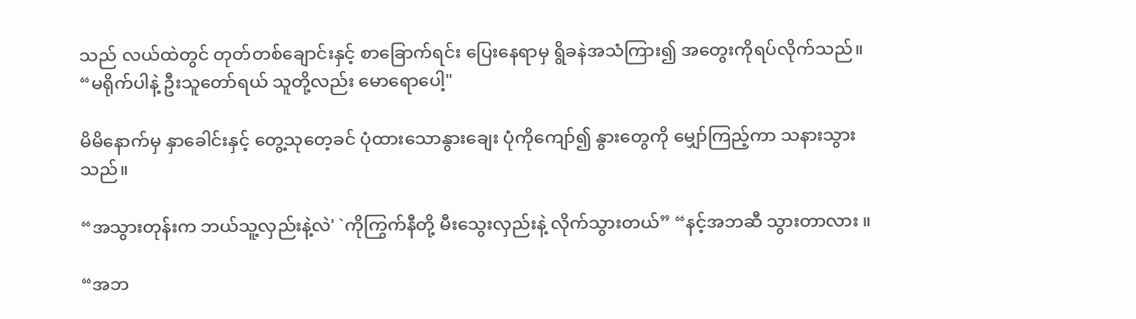သည် လယ်ထဲတွင် တုတ်တစ်ချောင်းနှင့် စာခြောက်ရင်း ပြေးနေရာမှ ရွိခနဲအသံကြား၍ အတွေးကိုရပ်လိုက်သည်။ “မရိုက်ပါနဲ့ ဦးသူတော်ရယ် သူတို့လည်း မောရောပေါ့"

မိမိနောက်မှ နှာခေါင်းနှင့် တွေ့သုတေ့ခင် ပုံထားသောနွားချေး ပုံကိုကျော်၍ နွားတွေကို မျှော်ကြည့်ကာ သနားသွားသည်။

“အသွားတုန်းက ဘယ်သူ့လှည်းနဲ့လဲ' `ကိုကြွက်နီတို့ မီးသွေးလှည်းနဲ့ လိုက်သွားတယ်” “နင့်အဘဆီ သွားတာလား ။

“အဘ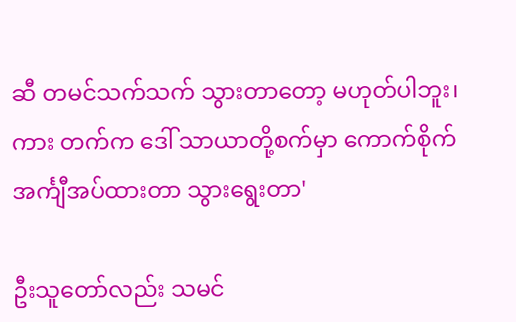ဆီ တမင်သက်သက် သွားတာတော့ မဟုတ်ပါဘူး၊ ကား တက်က ဒေါ် သာယာတို့စက်မှာ ကောက်စိုက်အင်္ကျီအပ်ထားတာ သွားရွေးတာ'

ဦးသူတော်လည်း သမင်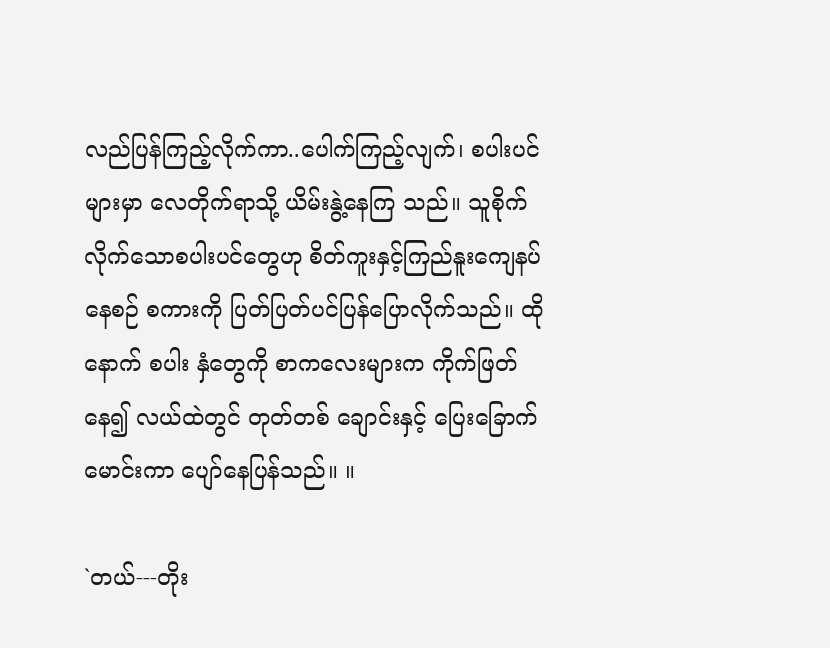လည်ပြန်ကြည့်လိုက်ကာ..ပေါက်ကြည့်လျက်၊ စပါးပင်များမှာ လေတိုက်ရာသို့ ယိမ်းနွဲ့နေကြ သည်။ သူစိုက်လိုက်သောစပါးပင်တွေဟု စိတ်ကူးနှင့်ကြည်နူးကျေနပ် နေစဉ် စကားကို ပြတ်ပြတ်ပင်ပြန်ပြောလိုက်သည်။ ထိုနောက် စပါး နှံတွေကို စာကလေးများက ကိုက်ဖြတ်နေ၍ လယ်ထဲတွင် တုတ်တစ် ချောင်းနှင့် ပြေးခြောက်မောင်းကာ ပျော်နေပြန်သည်။ ။

`တယ်---တိုး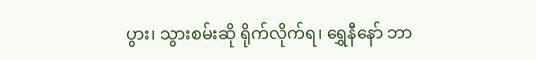ပွား၊ သွားစမ်းဆို ရိုက်လိုက်ရ၊ ရွှေနီနော် ဘာ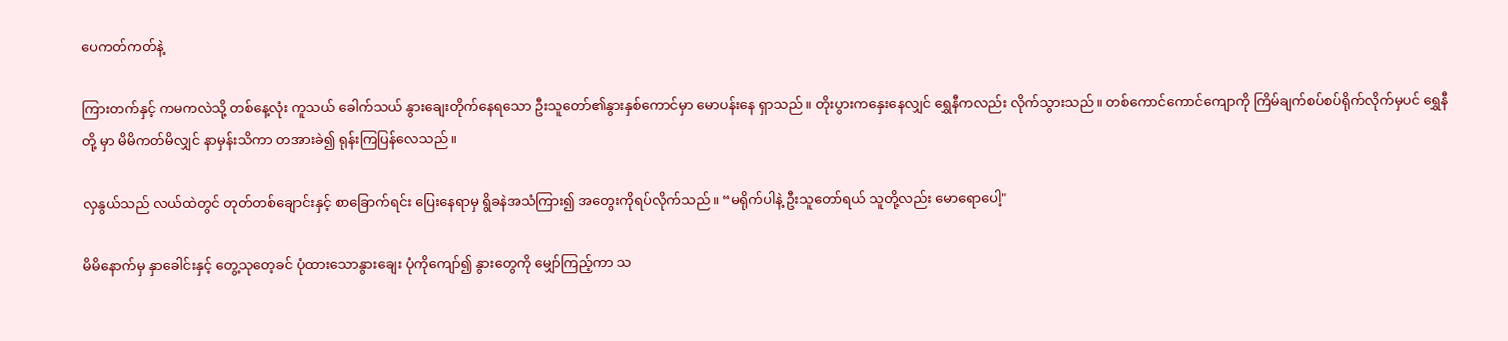ပေကတ်ကတ်နဲ့

ကြားတက်နှင့် ကမကလဲသို့ တစ်နေ့လုံး ကူသယ် ခေါက်သယ် နွားချေးတိုက်နေရသော ဦးသူတော်၏နွားနှစ်ကောင်မှာ မောပန်းနေ ရှာသည်။ တိုးပွားကနှေးနေလျှင် ရွှေနီကလည်း လိုက်သွားသည်။ တစ်ကောင်ကောင်ကျောကို ကြိမ်ချက်စပ်စပ်ရိုက်လိုက်မှပင် ရွှေနီတို့ မှာ မိမိကတ်မိလျှင် နာမှန်းသိကာ တအားခဲ၍ ရုန်းကြပြန်လေသည်။

လှနွယ်သည် လယ်ထဲတွင် တုတ်တစ်ချောင်းနှင့် စာခြောက်ရင်း ပြေးနေရာမှ ရွိခနဲအသံကြား၍ အတွေးကိုရပ်လိုက်သည်။ “မရိုက်ပါနဲ့ ဦးသူတော်ရယ် သူတို့လည်း မောရောပေါ့"

မိမိနောက်မှ နှာခေါင်းနှင့် တွေ့သုတေ့ခင် ပုံထားသောနွားချေး ပုံကိုကျော်၍ နွားတွေကို မျှော်ကြည့်ကာ သ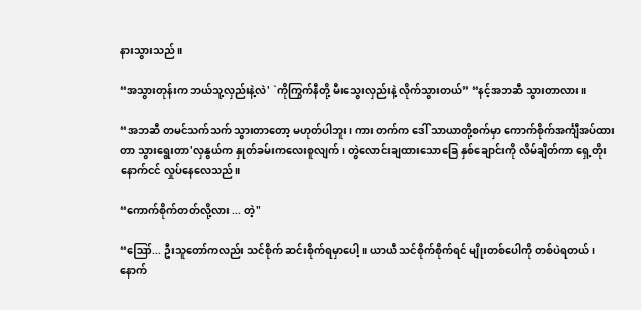နားသွားသည်။

“အသွားတုန်းက ဘယ်သူ့လှည်းနဲ့လဲ' `ကိုကြွက်နီတို့ မီးသွေးလှည်းနဲ့ လိုက်သွားတယ်” “နင့်အဘဆီ သွားတာလား ။

“အဘဆီ တမင်သက်သက် သွားတာတော့ မဟုတ်ပါဘူး၊ ကား တက်က ဒေါ် သာယာတို့စက်မှာ ကောက်စိုက်အင်္ကျီအပ်ထားတာ သွားရွေးတာ'လှနွယ်က နှုတ်ခမ်းကလေးစူလျက်၊ တွဲလောင်းချထားသောခြေ နှစ်ချောင်းကို လိမ်ချိတ်ကာ ရှေ့တိုးနောက်ငင် လှုပ်နေလေသည်။

“ကောက်စိုက်တတ်လို့လား ... တဲ့"

“ဪ... ဦးသူတော်ကလည်း သင်စိုက် ဆင်းစိုက်ရမှာပေါ့။ ယာယီ သင်စိုက်စိုက်ရင် မျိုးတစ်ပေါကို တစ်ပဲရတယ်၊ နောက်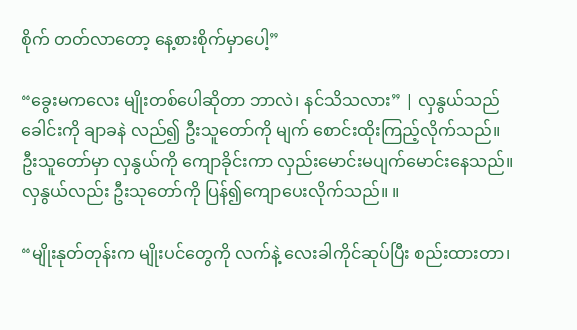စိုက် တတ်လာတော့ နေ့စားစိုက်မှာပေါ့”

“ခွေးမကလေး မျိုးတစ်ပေါဆိုတာ ဘာလဲ၊ နင်သိသလား” | လှနွယ်သည် ခေါင်းကို ချာခနဲ လည်၍ ဦးသူတော်ကို မျက် စောင်းထိုးကြည့်လိုက်သည်။ ဦးသူတော်မှာ လှနွယ်ကို ကျောခိုင်းကာ လှည်းမောင်းမပျက်မောင်းနေသည်။ လှနွယ်လည်း ဦးသုတော်ကို ပြန်၍ကျောပေးလိုက်သည်။ ။

“မျိုးနုတ်တုန်းက မျိုးပင်တွေကို လက်နဲ့ လေးခါကိုင်ဆုပ်ပြီး စည်းထားတာ၊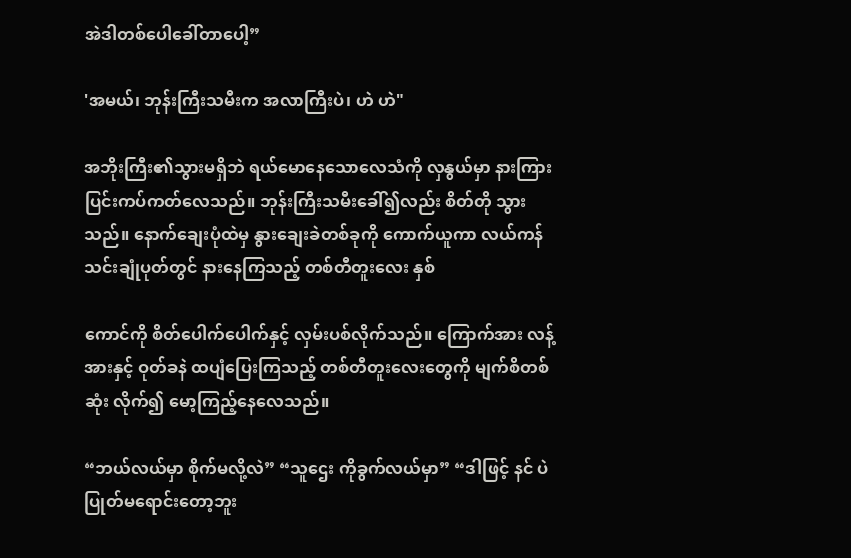အဲဒါတစ်ပေါခေါ်တာပေါ့”

'အမယ်၊ ဘုန်းကြီးသမီးက အလာကြီးပဲ၊ ဟဲ ဟဲ"

အဘိုးကြီး၏သွားမရှိဘဲ ရယ်မောနေသောလေသံကို လှနွယ်မှာ နားကြားပြင်းကပ်ကတ်လေသည်။ ဘုန်းကြီးသမီးခေါ်၍လည်း စိတ်တို သွားသည်။ နောက်ချေးပုံထဲမှ နွားချေးခဲတစ်ခုကို ကောက်ယူကာ လယ်ကန်သင်းချုံပုတ်တွင် နားနေကြသည့် တစ်တီတူးလေး နှစ်

ကောင်ကို စိတ်ပေါက်ပေါက်နှင့် လှမ်းပစ်လိုက်သည်။ ကြောက်အား လန့်အားနှင့် ဝုတ်ခနဲ ထပျံပြေးကြသည့် တစ်တီတူးလေးတွေကို မျက်စိတစ်ဆုံး လိုက်၍ မော့ကြည့်နေလေသည်။

“ဘယ်လယ်မှာ စိုက်မလို့လဲ” “သူဌေး ကိုခွက်လယ်မှာ” “ဒါဖြင့် နင် ပဲပြုတ်မရောင်းတော့ဘူး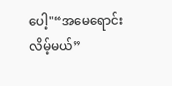ပေါ့"“အမေရောင်းလိမ့်မယ်”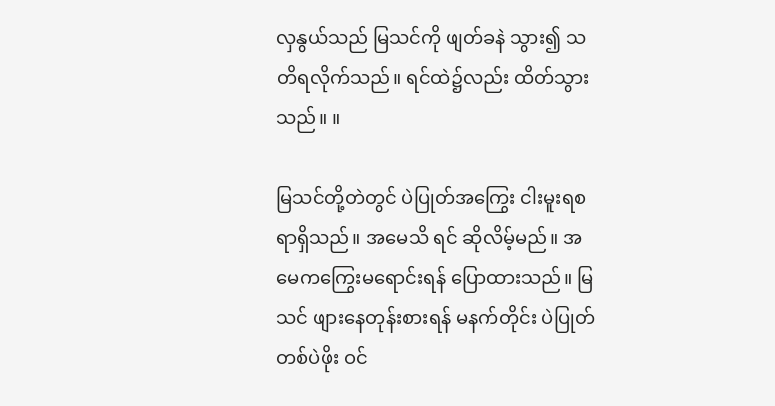လှနွယ်သည် မြသင်ကို ဖျတ်ခနဲ သွား၍ သတိရလိုက်သည်။ ရင်ထဲ၌လည်း ထိတ်သွားသည်။ ။

မြသင်တို့တဲတွင် ပဲပြုတ်အကြွေး ငါးမူးရစရာရှိသည်။ အမေသိ ရင် ဆိုလိမ့်မည်။ အမေကကြွေးမရောင်းရန် ပြောထားသည်။ မြသင် ဖျားနေတုန်းစားရန် မနက်တိုင်း ပဲပြုတ်တစ်ပဲဖိုး ဝင်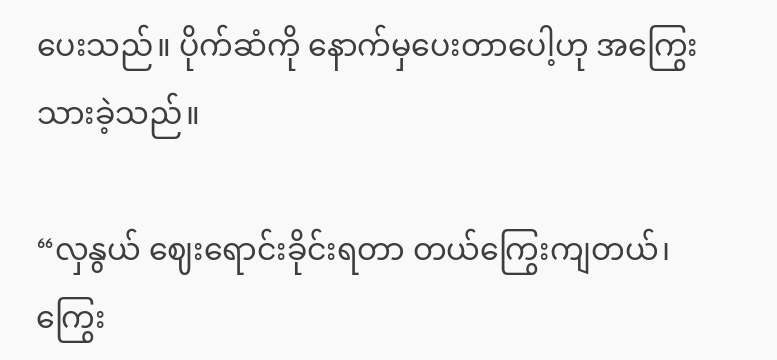ပေးသည်။ ပိုက်ဆံကို နောက်မှပေးတာပေါ့ဟု အကြွေးသားခဲ့သည်။

“လှနွယ် ဈေးရောင်းခိုင်းရတာ တယ်ကြွေးကျတယ်၊ ကြွေး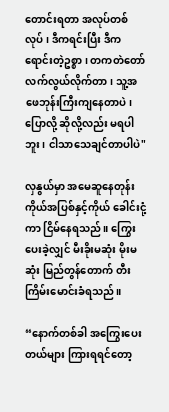တောင်းရတာ အလုပ်တစ်လုပ်၊ ဒီကရင်းပြီး ဒီကရောင်းတဲ့ဥစ္စာ၊ တကတဲတော် လက်လွယ်လိုက်တာ၊ သူ့အဖေဘုန်းကြီးကျနေတာပဲ၊ ပြောလို့ ဆိုလို့လည်း မရပါဘူး၊ ငါသာသေချင်တာပါပဲ"

လှနွယ်မှာ အမေဆူနေတုန်း ကိုယ်အပြစ်နှင့်ကိုယ် ခေါင်းငုံ့ကာ ငြိမ်နေရသည်။ ကြွေးပေးခဲ့လျှင် မီးခိုးမဆုံး မိုးမဆုံး မြည်တွန်တောက် တီး ကြိမ်းမောင်းခံရသည်။

“နောက်တစ်ခါ အကြွေးပေးတယ်များ ကြားရရင်တော့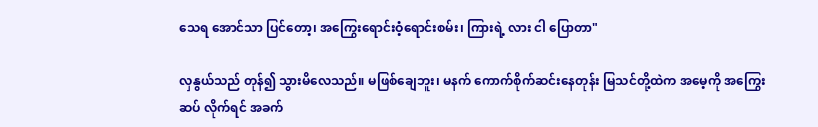သေရ အောင်သာ ပြင်တော့၊ အကြွေးရောင်းဝံ့ရောင်းစမ်း၊ ကြားရဲ့ လား ငါ ပြောတာ"

လှနွယ်သည် တုန်၍ သွားမိလေသည်။ မဖြစ်ချေဘူး၊ မနက် ကောက်စိုက်ဆင်းနေတုန်း မြသင်တို့ထဲက အမေ့ကို အကြွေးဆပ် လိုက်ရင် အခက်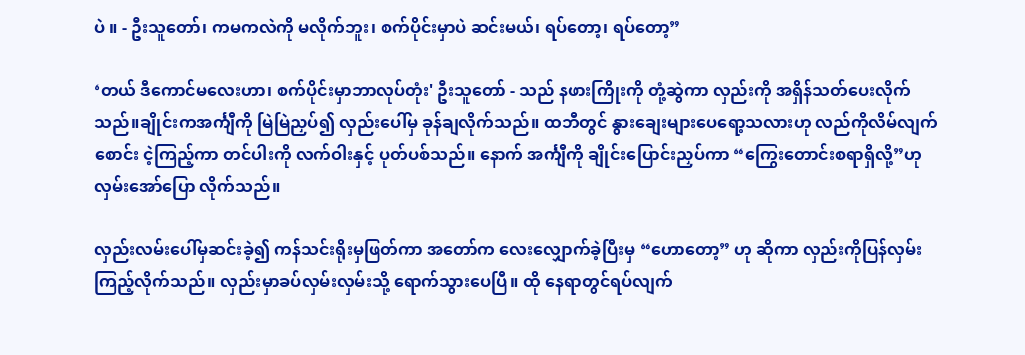ပဲ ။ - ဦးသူတော်၊ ကမကလဲကို မလိုက်ဘူး၊ စက်ပိုင်းမှာပဲ ဆင်းမယ်၊ ရပ်တော့၊ ရပ်တော့”

‘တယ် ဒီကောင်မလေးဟာ၊ စက်ပိုင်းမှာဘာလုပ်တုံး' ဦးသူတော် - သည် နဖားကြိုးကို တုံ့ဆွဲကာ လှည်းကို အရှိန်သတ်ပေးလိုက်သည်။ချိုင်းကအင်္ကျီကို မြဲမြဲညှပ်၍ လှည်းပေါ်မှ ခုန်ချလိုက်သည်။ ထဘီတွင် နွားချေးများပေရော့သလားဟု လည်ကိုလိမ်လျက် စောင်း ငဲ့ကြည့်ကာ တင်ပါးကို လက်ဝါးနှင့် ပုတ်ပစ်သည်။ နောက် အင်္ကျီကို ချိုင်းပြောင်းညှပ်ကာ “ကြွေးတောင်းစရာရှိလို့”ဟု လှမ်းအော်ပြော လိုက်သည်။

လှည်းလမ်းပေါ်မှဆင်းခဲ့၍ ကန်သင်းရိုးမှဖြတ်ကာ အတော်က လေးလျှောက်ခဲ့ပြီးမှ “ဟောတော့” ဟု ဆိုကာ လှည်းကိုပြန်လှမ်း ကြည့်လိုက်သည်။ လှည်းမှာခပ်လှမ်းလှမ်းသို့ ရောက်သွားပေပြီ။ ထို နေရာတွင်ရပ်လျက်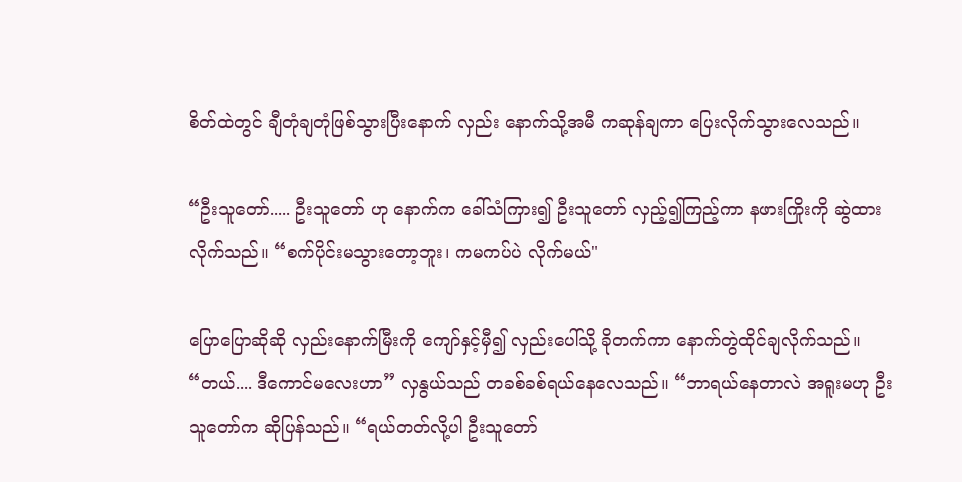စိတ်ထဲတွင် ချီတုံချတုံဖြစ်သွားပြီးနောက် လှည်း နောက်သို့အမီ ကဆုန်ချကာ ပြေးလိုက်သွားလေသည်။

“ဦးသူတော်..... ဦးသူတော် ဟု နောက်က ခေါ်သံကြား၍ ဦးသူတော် လှည့်၍ကြည့်ကာ နဖားကြိုးကို ဆွဲထားလိုက်သည်။ “စက်ပိုင်းမသွားတော့ဘူး၊ ကမကပ်ပဲ လိုက်မယ်"

ပြောပြောဆိုဆို လှည်းနောက်မြီးကို ကျော်နှင့်မှီ၍ လှည်းပေါ်သို့ ခိုတက်ကာ နောက်တွဲထိုင်ချလိုက်သည်။ “တယ်.... ဒီကောင်မလေးဟာ” လှနွယ်သည် တခစ်ခစ်ရယ်နေလေသည်။ “ဘာရယ်နေတာလဲ အရူးမဟု ဦးသူတော်က ဆိုပြန်သည်။ “ရယ်တတ်လို့ပါ ဦးသူတော်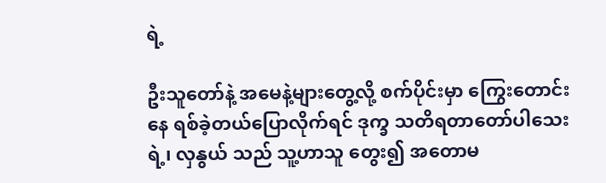ရဲ့

ဦးသူတော်နဲ့ အမေနဲ့များတွေ့လို့ စက်ပိုင်းမှာ ကြွေးတောင်းနေ ရစ်ခဲ့တယ်ပြောလိုက်ရင် ဒုက္ခ သတိရတာတော်ပါသေးရဲ့၊ လှနွယ် သည် သူ့ဟာသူ တွေး၍ အတောမ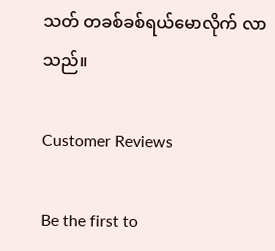သတ် တခစ်ခစ်ရယ်မောလိုက် လာသည်။

Customer Reviews

Be the first to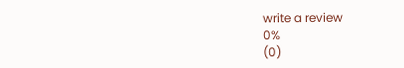write a review
0%
(0)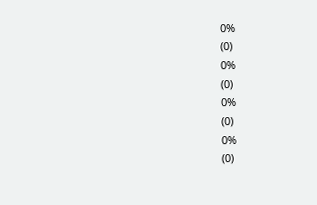0%
(0)
0%
(0)
0%
(0)
0%
(0)